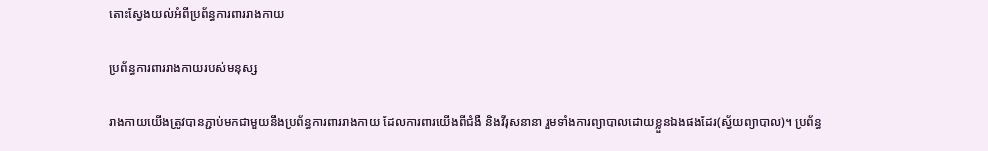តោះស្វែងយល់អំពីប្រព័ន្ធការពាររាងកាយ

ប្រព័ន្ធការពាររាងកាយរបស់មនុស្ស

រាងកាយយើងត្រូវបានភ្ជាប់មកជាមួយនឹងប្រព័ន្ធការពាររាងកាយ ដែលការពារយើងពីជំងឺ និងវីរុសនានា រួមទាំងការព្យាបាលដោយខ្លួនឯងផងដែរ(ស្វ័យព្យាបាល)។ ប្រព័ន្ធ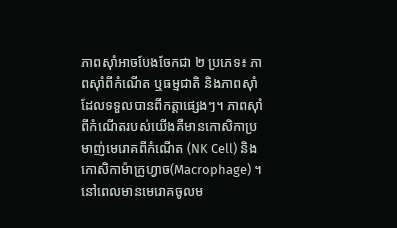ភាពស៊ាំអាចបែងចែកជា ២ ប្រភេទ៖ ភាពស៊ាំពីកំណើត ឬធម្មជាតិ និងភាពស៊ាំដែលទទួលបានពីកត្តាផ្សេងៗ។ ភាពស៊ាំពីកំណើតរបស់យើងគឺមានកោសិកាប្រមាញ់មេរោគពីកំណើត (NK Cell) និងកោសិកាម៉ាក្រូហ្វាច(Macrophage) ។ នៅពេលមានមេរោគចូលម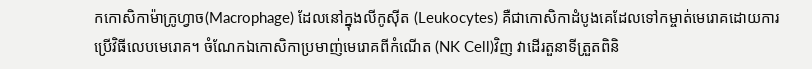កកោសិកាម៉ាក្រូហ្វាច(Macrophage) ដែលនៅក្នុងលីកូស៊ីត (Leukocytes) គឺជាកោសិកាដំបូងគេដែលទៅកម្ចាត់មេរោគដោយការប្រើវិធីលេបមេរោគ។ ចំណែកឯកោសិកាប្រមាញ់មេរោគពីកំណើត (NK Cell)វិញ វាដើរតួនាទីត្រួតពិនិ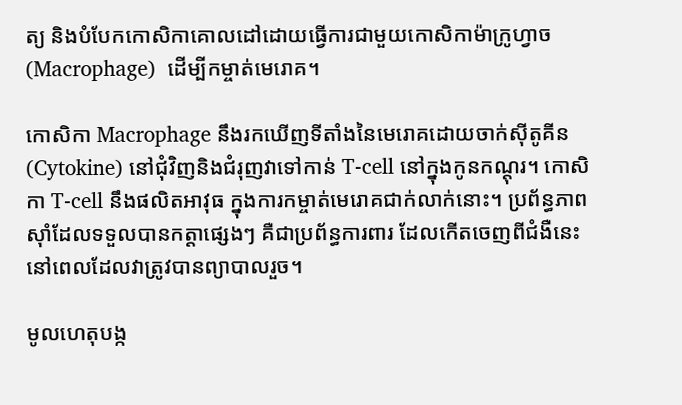ត្យ និងបំបែកកោសិកាគោលដៅដោយធ្វើការជាមួយកោសិកាម៉ាក្រូហ្វាច(Macrophage)  ដើម្បីកម្ចាត់មេរោគ។

កោសិកា Macrophage នឹងរកឃើញទីតាំងនៃមេរោគដោយចាក់ស៊ីតូគីន (Cytokine) នៅជុំវិញនិងជំរុញវាទៅកាន់ T-cell នៅក្នុងកូនកណ្ដុរ។ កោសិកា T-cell នឹងផលិតអាវុធ ក្នុងការកម្ចាត់មេរោគជាក់លាក់នោះ។ ប្រព័ន្ធភាពស៊ាំដែលទទួលបានកត្តាផ្សេងៗ គឺជាប្រព័ន្ធការពារ ដែលកើតចេញពីជំងឺនេះនៅពេលដែលវាត្រូវបានព្យាបាលរួច។

មូលហេតុបង្ក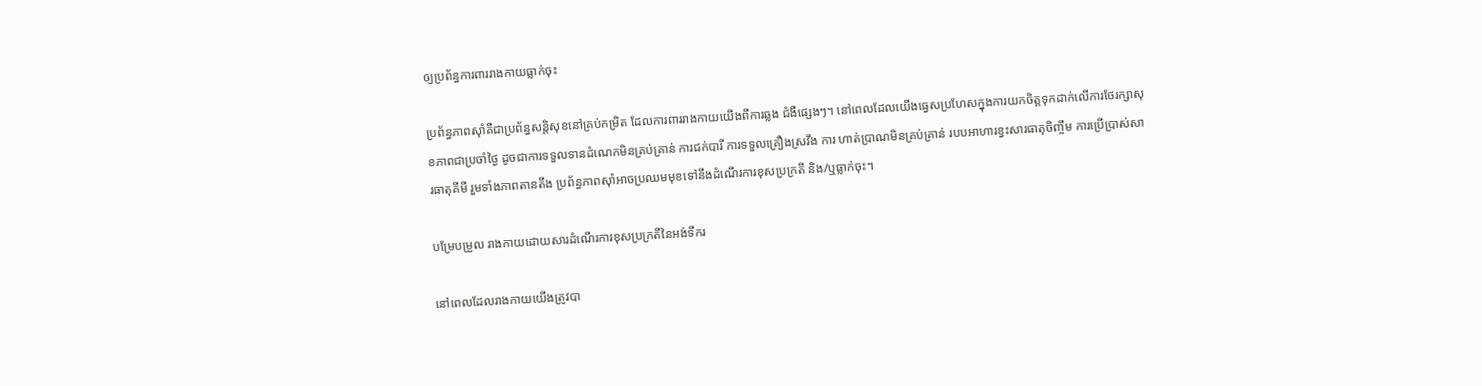ឲ្យប្រព័ន្ធការពាររាងកាយធ្លាក់ចុះ

ប្រព័ន្ធភាពស៊ាំគឺជាប្រព័ន្ធសន្តិសុខនៅគ្រប់កម្រិត ដែលការពាររាងកាយយើងពីការឆ្លង ជំងឺផ្សេងៗ។ នៅពេលដែលយើងធ្វេសប្រហែសក្នុងការយកចិត្តទុកដាក់លើការថែរក្សាសុខភាពជាប្រចាំថ្ងៃ ដូចជាការទទួលទានដំណេកមិនគ្រប់គ្រាន់ ការជក់បារី ការទទួលគ្រឿងស្រវឹង ការ ហាត់ប្រាណមិនគ្រប់គ្រាន់ របបអាហារខ្វះសារធាតុចិញ្ចឹម ការប្រើប្រាស់សារធាតុគីមី រួមទាំងភាពតានតឹង ប្រព័ន្ធភាពស៊ាំអាចប្រឈមមុខទៅនឹងដំណើរការខុសប្រក្រតី និង/ឬធ្លាក់ចុះ។

បម្រែបម្រួល រាងកាយដោយសារដំណើរការខុសប្រក្រតីនៃអង់ទីករ

នៅពេលដែលរាងកាយយើងត្រូវបា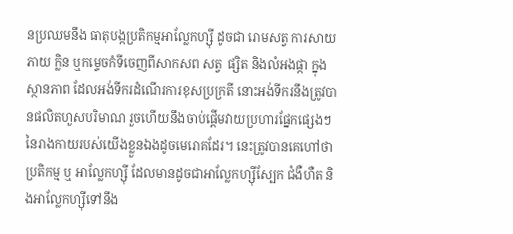នប្រឈមនឹង ធាតុបង្កប្រតិកម្មអាល្លែកហ្ស៊ី ដូចជា រោមសត្វ ការសាយភាយ ក្លិន ឬកម្ទេចកំទីចេញពីសាកសព សត្វ  ផ្សិត និងលំអងផ្កា ក្នុងស្ថានភាព ដែលអង់ទីករដំណើរការខុសប្រក្រតី នោះអង់ទីករនឹងត្រូវបានផលិតហួសបរិមាណ រួចហើយនឹងចាប់ផ្តើមវាយប្រហារផ្នែកផ្សេងៗនៃរាងកាយរបស់យើងខ្លួនឯងដូចមេរោគដែរ។ នេះត្រូវបានគេហៅថា ប្រតិកម្ម ឬ អាល្លែកហ្ស៊ី ដែលមានដូចជាអាល្លែកហ្ស៊ីស្បែក ជំងឺហឺត និងអាល្លែកហ្ស៊ីទៅនឹង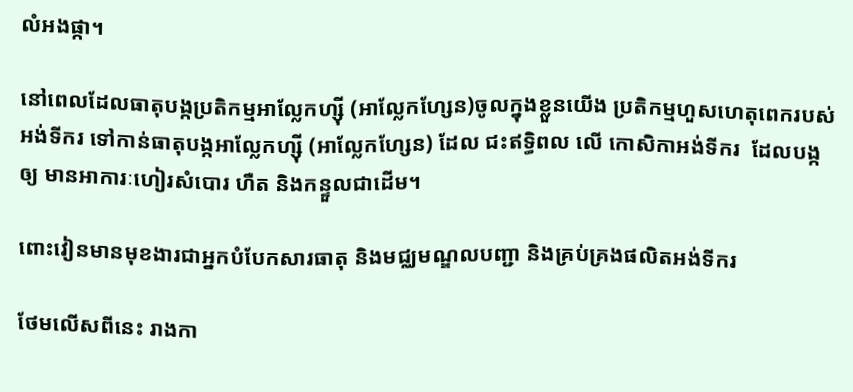លំអងផ្កា។

នៅពេលដែលធាតុបង្កប្រតិកម្មអាល្លែកហ្ស៊ី (អាល្លែកហ្សែន)ចូលក្នុងខ្លួនយើង ប្រតិកម្មហួសហេតុពេករបស់អង់ទីករ ទៅកាន់ធាតុបង្កអាល្លែកហ្ស៊ី (អាល្លែកហ្សែន) ដែល ជះឥទ្ធិពល លើ កោសិកាអង់ទីករ  ដែលបង្កឲ្យ មានអាការៈហៀរសំបោរ ហឺត និងកន្ទួលជាដើម។

ពោះវៀនមានមុខងារជាអ្នកបំបែកសារធាតុ និងមជ្ឈមណ្ឌលបញ្ជា និងគ្រប់គ្រងផលិតអង់ទីករ

ថែមលើសពីនេះ រាងកា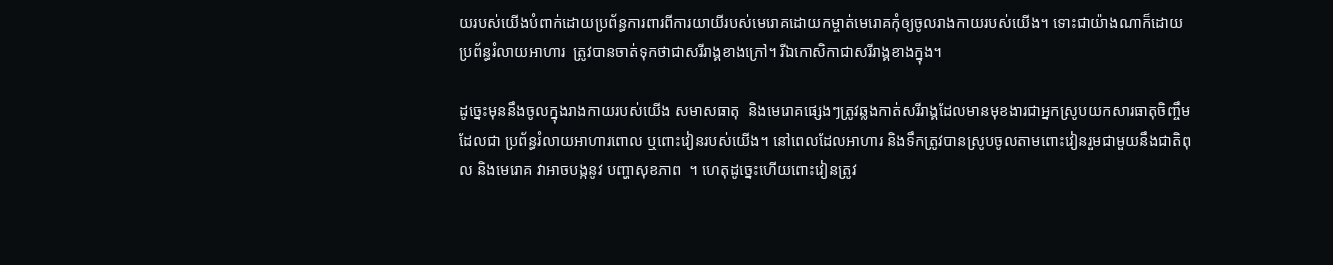យរបស់យើងបំពាក់ដោយប្រព័ន្ធការពារពីការយាយីរបស់មេរោគដោយកម្ចាត់មេរោគកុំឲ្យចូលរាងកាយរបស់យើង។ ទោះជាយ៉ាងណាក៏ដោយប្រព័ន្ធរំលាយអាហារ  ត្រូវបានចាត់ទុកថាជាសរីរាង្គខាងក្រៅ។ រីឯកោសិកាជាសរីរាង្គខាងក្នុង។

ដូច្នេះមុននឹងចូលក្នុងរាងកាយរបស់យើង សមាសធាតុ  និងមេរោគផ្សេងៗត្រូវឆ្លងកាត់សរីរាង្គដែលមានមុខងារជាអ្នកស្រូបយកសារធាតុចិញ្ចឹម ដែលជា ប្រព័ន្ធរំលាយអាហារពោល ឬពោះវៀនរបស់យើង។ នៅពេលដែលអាហារ និងទឹកត្រូវបានស្រូបចូលតាមពោះវៀនរួមជាមួយនឹងជាតិពុល និងមេរោគ វាអាចបង្កនូវ បញ្ហាសុខភាព  ។ ហេតុដូច្នេះហើយពោះវៀនត្រូវ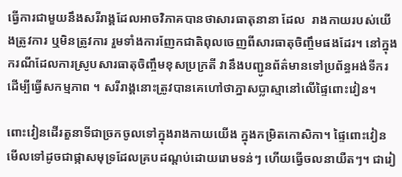ធ្វើការជាមួយនឹងសរីរាង្គដែលអាចវិភាគបានថាសារធាតុនានា ដែល  រាងកាយរបស់យើងត្រូវការ ឬមិនត្រូវការ រួមទាំងការញែកជាតិពុលចេញពីសារធាតុចិញ្ចឹមផងដែរ។ នៅក្នុងករណីដែលការស្រូបសារធាតុចិញ្ចឹមខុសប្រក្រតី វានឹងបញ្ជូនព័ត៌មានទៅប្រព័ន្ធអង់ទីករ ដើម្បីធ្វើសកម្មភាព ។ សរីរាង្គនោះត្រូវបានគេហៅថាភ្នាសប្លាស្មានៅលើផ្ទៃពោះវៀន។

ពោះវៀនដើរតួនាទីជាច្រកចូលទៅក្នុងរាងកាយយើង ក្នុងកម្រិតកោសិកា។ ផ្ទៃពោះវៀនមើលទៅដូចជាផ្កាសមុទ្រដែលគ្របដណ្ដប់ដោយរោមទន់ៗ ហើយធ្វើចលនាយឺតៗ។ ជារៀ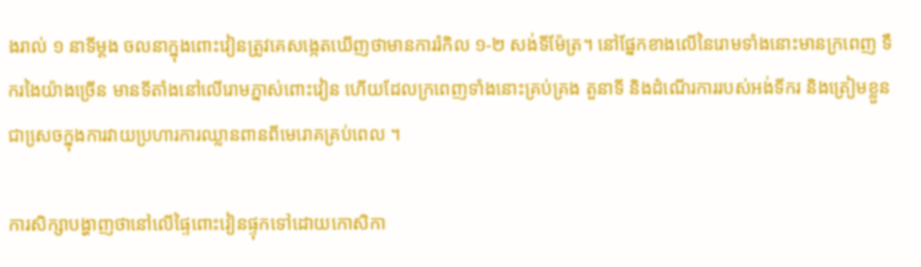ងរាល់ ១ នាទីម្ដង ចលនាក្នុងពោះវៀនត្រូវគេសង្កេតឃើញថាមានការរំកិល ១-២ សង់ទីម៉ែត្រ។ នៅផ្នែកខាងលើនៃរោមទាំងនោះមានក្រពេញ ទឹករងៃយ៉ាងច្រើន មានទីតាំងនៅលើរោមភ្នាស់ពោះវៀន ហើយដែលក្រពេញទាំងនោះគ្រប់គ្រង តួនាទី និងដំណើរការរបស់អង់ទីករ និងត្រៀមខ្លួនជាសេ្រចក្នុងការវាយប្រហារការឈ្លានពានពីមេរោគគ្រប់ពេល ។

ការសិក្សាបង្ហាញថានៅលើផ្ទៃពោះវៀនផ្ទុកទៅដោយកោសិកា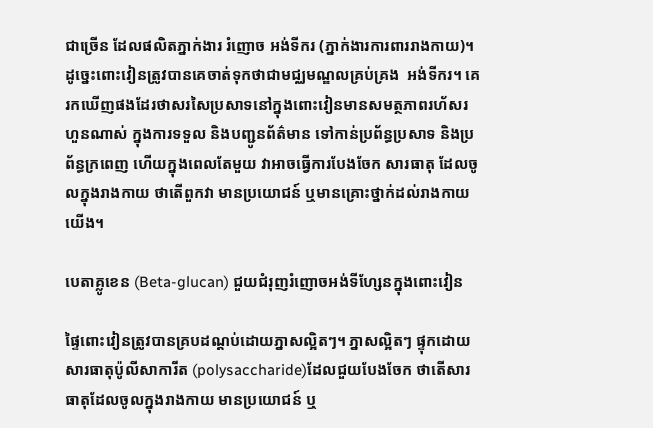ជាច្រើន ដែលផលិតភ្នាក់ងារ រំញោច អង់ទីករ (ភ្នាក់ងារការពាររាងកាយ)។ ដូច្នេះពោះវៀនត្រូវបានគេចាត់ទុកថាជាមជ្ឈមណ្ឌលគ្រប់គ្រង  អង់ទីករ។ គេរកឃើញផងដែរថាសរសៃប្រសាទនៅក្នុងពោះវៀនមានសមត្ថភាពរហ័សរហួនណាស់ ក្នុងការទទួល និងបញ្ជូនព័ត៌មាន ទៅកាន់ប្រព័ន្ធប្រសាទ និងប្រព័ន្ធក្រពេញ ហើយក្នុងពេលតែមួយ វាអាចធ្វើការបែងចែក សារធាតុ ដែលចូលក្នុងរាងកាយ ថាតើពួកវា មានប្រយោជន៍ ឬមានគ្រោះថ្នាក់ដល់រាងកាយយើង។

បេតាគ្លូខេន (Beta-glucan) ជួយជំរុញរំញោចអង់ទីហ្សែនក្នុងពោះវៀន

ផ្ទៃពោះវៀនត្រូវបានគ្របដណ្ដប់ដោយភ្នាសល្អិតៗ។ ភ្នាសល្អិតៗ ផ្ទុកដោយសារធាតុប៉ូលីសាការីត (polysaccharide)ដែលជួយបែងចែក ថាតើសារធាតុដែលចូលក្នុងរាងកាយ មានប្រយោជន៍ ឬ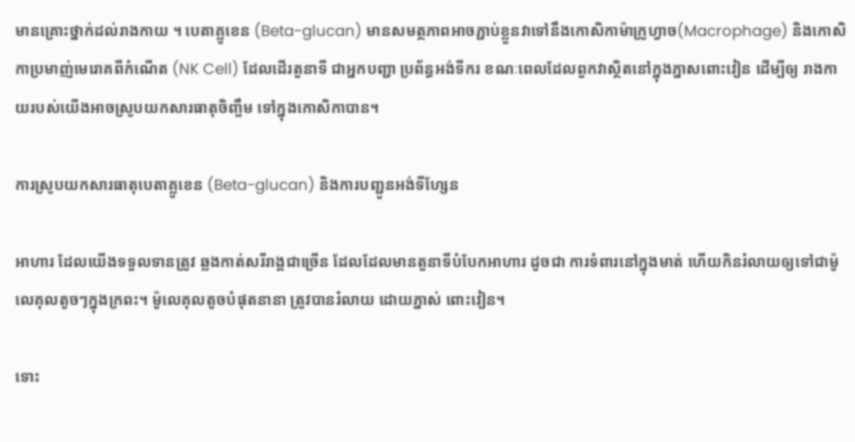មានគ្រោះថ្នាក់ដល់រាងកាយ ។ បេតាគ្លូខេន (Beta-glucan) មានសមត្ថភាពអាចភ្ជាប់ខ្លួនវាទៅនឹងកោសិកាម៉ាក្រូហ្វាច(Macrophage) និងកោសិកាប្រមាញ់មេរោគពីកំណើត (NK Cell) ដែលដើរតួនាទី ជាអ្នកបញ្ជា ប្រព័ន្ធអង់ទីករ ខណៈពេលដែលពួកវាស្ថិតនៅក្នុងភ្នាសពោះវៀន ដើម្បីឲ្យ រាងកាយរបស់យើងអាចស្រូបយកសារធាតុចិញ្ចឹម ទៅក្នុងកោសិកាបាន។

ការស្រូបយកសារធាតុបេតាគ្លូខេន (Beta-glucan) និងការបញ្ជូនអង់ទីហ្សែន

អាហារ ដែលយើងទទួលទានត្រូវ ឆ្លងកាត់សរីរាង្គជាច្រើន ដែលដែលមានតួនាទីបំបែកអាហារ ដូចជា ការទំពារនៅក្នុងមាត់ ហើយកិនរំលាយឲ្យទៅជាម៉ូលេគុលតូចៗក្នុងក្រពះ។ ម៉ូលេគុលតូចបំផុតនានា ត្រូវបានរំលាយ ដោយភ្នាស់ ពោះវៀន។

ទោះ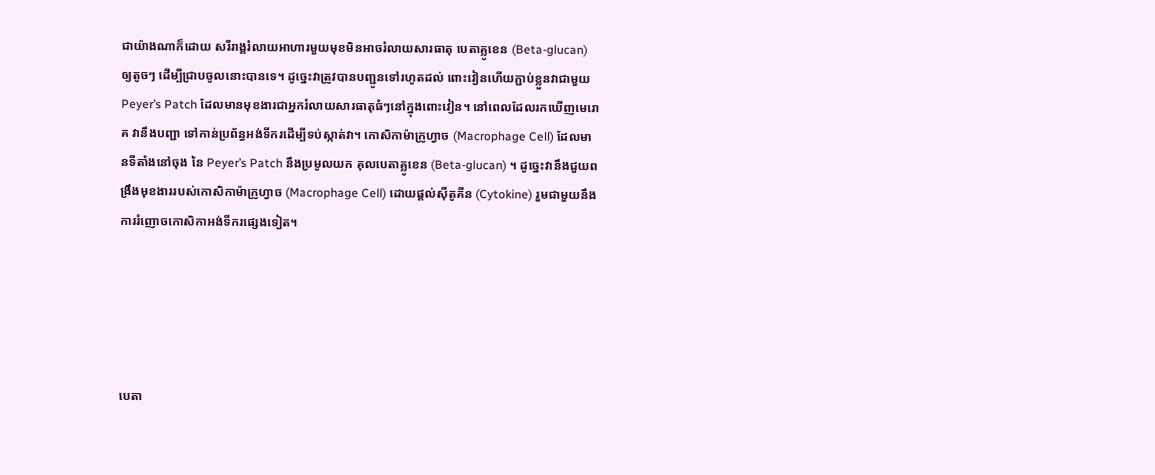ជាយ៉ាងណាក៏ដោយ សរីរាង្គរំលាយអាហារមួយមុខមិនអាចរំលាយសារធាតុ បេតាគ្លូខេន (Beta-glucan) ឲ្យតូចៗ ដើម្បីជ្រាបចូលនោះបានទេ។ ដូច្នេះវាត្រូវបានបញ្ជូនទៅរហូតដល់ ពោះវៀនហើយភ្ជាប់ខ្លួនវាជាមួយ Peyer’s Patch ដែលមានមុខងារជាអ្នករំលាយសារធាតុធំៗនៅក្នុងពោះវៀន។ នៅពេលដែលរកឃើញមេរោគ វានឹងបញ្ជា ទៅកាន់ប្រព័ន្ធអង់ទីករដើម្បីទប់ស្កាត់វា។ កោសិកាម៉ាក្រូហ្វាច (Macrophage Cell) ដែលមានទីតាំងនៅចុង នៃ Peyer’s Patch នឹងប្រមូលយក គុលបេតាគ្លូខេន (Beta-glucan) ។ ដូច្នេះវានឹងជួយពង្រឹងមុខងាររបស់កោសិកាម៉ាក្រូហ្វាច (Macrophage Cell) ដោយផ្ដល់ស៊ីតូគីន (Cytokine) រួមជាមួយនឹងការរំញោចកោសិកាអង់ទីករផ្សេងទៀត។





បេតា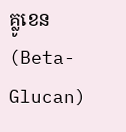គ្លូខេន (Beta-Glucan)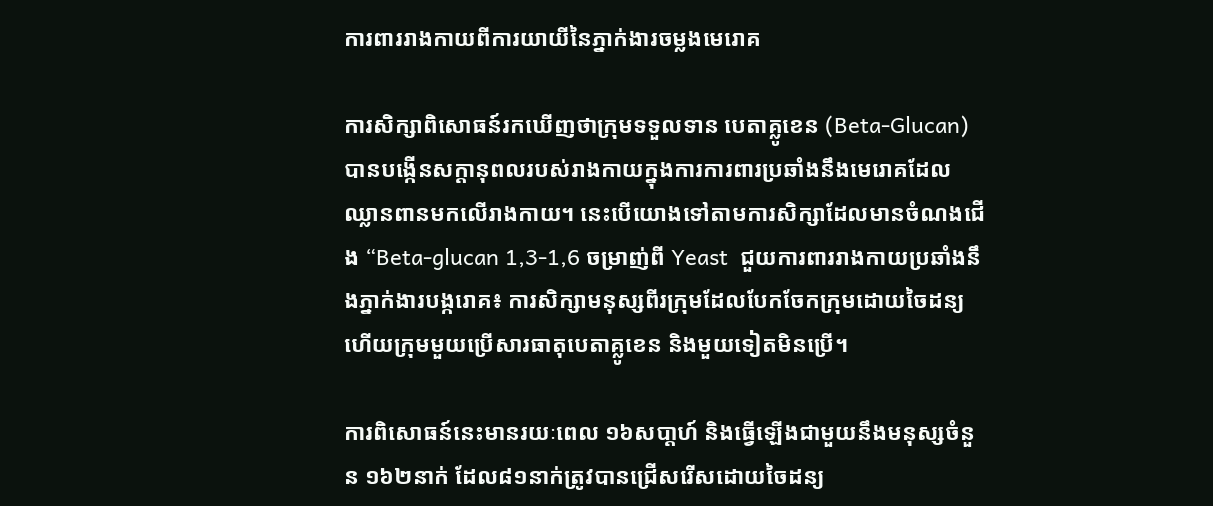ការពាររាងកាយពីការយាយីនៃភ្នាក់ងារចម្លងមេរោគ

ការសិក្សាពិសោធន៍រកឃើញថាក្រុមទទួលទាន បេតាគ្លូខេន (Beta-Glucan) បានបង្កើនសក្ដានុពលរបស់រាងកាយក្នុងការការពារប្រឆាំងនឹងមេរោគដែលឈ្លានពានមកលើរាងកាយ។ នេះបើយោងទៅតាមការសិក្សាដែលមានចំណងជើង “Beta-glucan 1,3-1,6 ចម្រាញ់ពី Yeast  ជួយការពាររាងកាយប្រឆាំងនឹងភ្នាក់ងារបង្ករោគ៖ ការសិក្សាមនុស្សពីរក្រុមដែលបែកចែកក្រុមដោយចៃដន្យ ហើយក្រុមមួយប្រើសារធាតុបេតាគ្លូខេន និងមួយទៀតមិនប្រើ។

ការពិសោធន៍នេះមានរយៈពេល ១៦សបា្ដហ៍ និងធ្វើឡើងជាមួយនឹងមនុស្សចំនួន ១៦២នាក់ ដែល៨១នាក់ត្រូវបានជ្រើសរើសដោយចៃដន្យ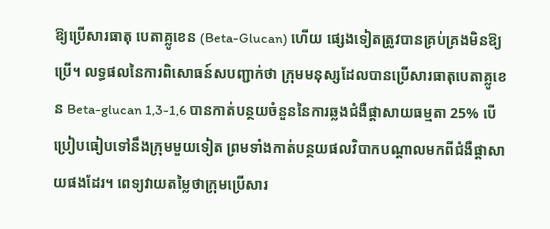ឱ្យប្រើសារធាតុ បេតាគ្លូខេន (Beta-Glucan) ហើយ ផ្សេងទៀតត្រូវបានគ្រប់គ្រងមិនឱ្យប្រើ។ លទ្ធផលនៃការពិសោធន៍សបញ្ជាក់ថា ក្រុមមនុស្សដែលបានប្រើសារធាតុបេតាគ្លូខេន Beta-glucan 1,3-1,6 បានកាត់បន្ថយចំនួននៃការឆ្លងជំងឺផ្ដាសាយធម្មតា 25% បើប្រៀបធៀបទៅនឹងក្រុមមួយទៀត ព្រមទាំងកាត់បន្ថយផលវិបាកបណ្ដាលមកពីជំងឺផ្ដាសាយផងដែរ។ ពេទ្យវាយតម្លៃថាក្រុមប្រើសារ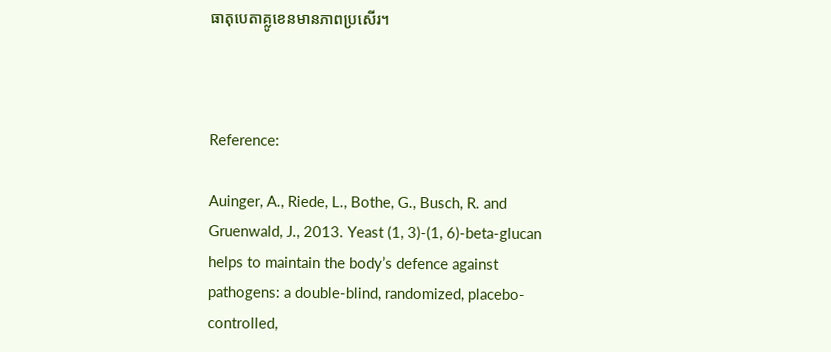ធាតុបេតាគ្លូខេនមានភាពប្រសើរ។



Reference:

Auinger, A., Riede, L., Bothe, G., Busch, R. and Gruenwald, J., 2013. Yeast (1, 3)-(1, 6)-beta-glucan helps to maintain the body’s defence against pathogens: a double-blind, randomized, placebo-controlled,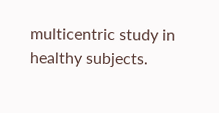multicentric study in healthy subjects.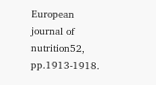European journal of nutrition52, pp.1913-1918.